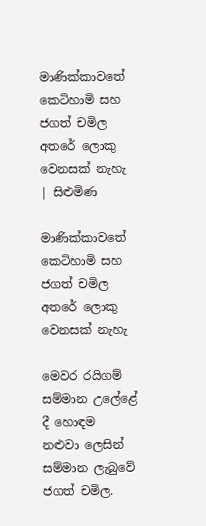මාණික්කාවතේ කෙටිහාමි සහ ජගත් චමිල අතරේ ලොකු වෙනසක් නැහැ | සිළුමිණ

මාණික්කාවතේ කෙටිහාමි සහ ජගත් චමිල අතරේ ලොකු වෙනසක් නැහැ

මෙවර රයිගම් සම්මාන උලේළේ දී හොඳම නළුවා ලෙසින් සම්මාන ලැබුවේ ජගත් චමිල.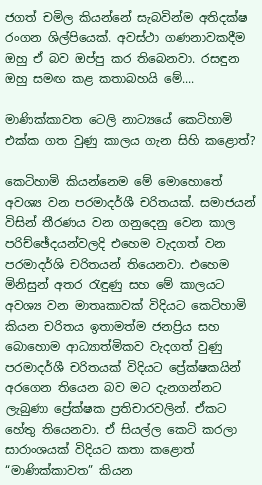ජගත් චමිල කියන්නේ සැබවින්ම අතිදක්ෂ රංගන ශිල්පියෙක්. අවස්ථා ගණනාවකදීම ඔහු ඒ බව ඔප්පු කර තිබෙනවා. රසඳුන ඔහු සමඟ කළ කතාබහයි මේ....

මාණික්කාවත ටෙලි නාට්‍යයේ කෙටිහාමි එක්ක ගත වුණු කාලය ගැන සිහි කළොත්?

කෙටිහාමි කියන්නෙම මේ මොහොතේ අවශ්‍ය වන පරමාදර්ශී චරිතයක්. සමාජයන් විසින් තීරණය වන ගනුදෙනු වෙන කාල පරිච්ඡේදයන්වලදි එහෙම වැදගත් වන පරමාදර්ශි චරිතයන් තියෙනවා. එහෙම මිනිසුන් අතර රැඳුණු සහ මේ කාලයට අවශ්‍ය වන මාතෘකාවක් විදියට කෙටිහාමි කියන චරිතය ඉතාමත්ම ජනප්‍රිය සහ බොහොම ආධ්‍යාත්මිකව වැදගත් වුණු පරමාදර්ශී චරිතයක් විදියට ප්‍රේක්ෂකයින් අරගෙන තියෙන බව මට දැනගන්නට ලැබුණා ප්‍රේක්ෂක ප්‍රතිචාරවලින්. ඒකට හේතු තියෙනවා. ඒ සියල්ල කෙටි කරලා සාරාංශයක් විදියට කතා කළොත් “මාණික්කාවත” කියන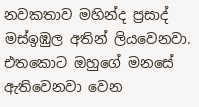නවකතාව මහින්ද ප්‍රසාද් මස්ඉඹුල අතින් ලියවෙනවා. එතකොට ඔහුගේ මනසේ ඇතිවෙනවා වෙන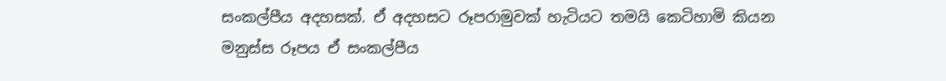සංකල්පීය අදහසක්. ඒ අදහසට රූපරාමුවක් හැටියට තමයි කෙටිහාමි කියන මනුස්ස රූපය ඒ සංකල්පීය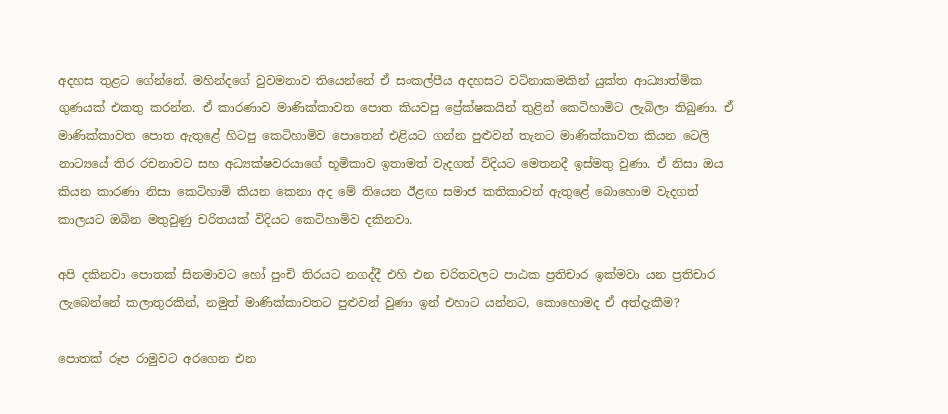අදහස තුළට ගේන්නේ. මහින්දගේ වුවමනාව තියෙන්නේ ඒ සංකල්පීය අදහසට වටිනාකමකින් යුක්ත ආධ්‍යාත්මික ගුණයක් එකතු කරන්න. ඒ කාරණාව මාණික්කාවත පොත කියවපු ප්‍රේක්ෂකයින් තුළින් කෙටිහාමිට ලැබිලා තිබුණා. ඒ මාණික්කාවත පොත ඇතුළේ හිටපු කෙටිහාමිව පොතෙන් එළියට ගන්න පුළුවන් තැනට මාණික්කාවත කියන ටෙලි නාට්‍යයේ තිර රචනාවට සහ අධ්‍යක්ෂවරයාගේ භූමිකාව ඉතාමත් වැදගත් විදියට මෙතනදී ඉස්මතු වුණා. ඒ නිසා ඔය කියන කාරණා නිසා කෙටිහාමි කියන කෙනා අද මේ තියෙන ඊළඟ සමාජ කතිකාවන් ඇතුළේ බොහොම වැදගත් කාලයට ඔබින මතුවුණු චරිතයක් විදියට කෙටිහාමිව දකිනවා.

අපි දකිනවා පොතක් සිනමාවට හෝ පුංචි තිරයට නගද්දී එහි එන චරිතවලට පාඨක ප්‍රතිචාර ඉක්මවා යන ප්‍රතිචාර ලැබෙන්නේ කලාතුරකින්, නමුත් මාණික්කාවතට පුළුවන් වුණා ඉන් එහාට යන්නට, කොහොමද ඒ අත්දැකීම?

පොතක් රූප රාමුවට අරගෙන එන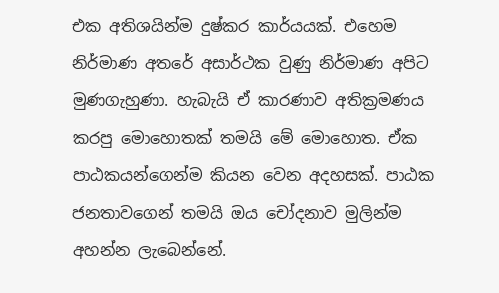එක අතිශයින්ම දුෂ්කර කාර්යයක්. එහෙම නිර්මාණ අතරේ අසාර්ථක වුණු නිර්මාණ අපිට මුණගැහුණා. හැබැයි ඒ කාරණාව අතික්‍රමණය කරපු මොහොතක් තමයි මේ මොහොත. ඒක පාඨකයන්ගෙන්ම කියන වෙන අදහසක්. පාඨක ජනතාවගෙන් තමයි ඔය චෝදනාව මුලින්ම අහන්න ලැබෙන්නේ.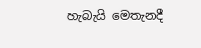හැබැයි මෙතැනදී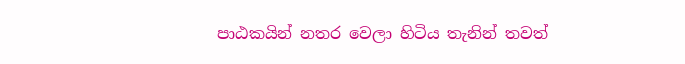පාඨකයින් නතර වෙලා හිටිය තැනින් තවත්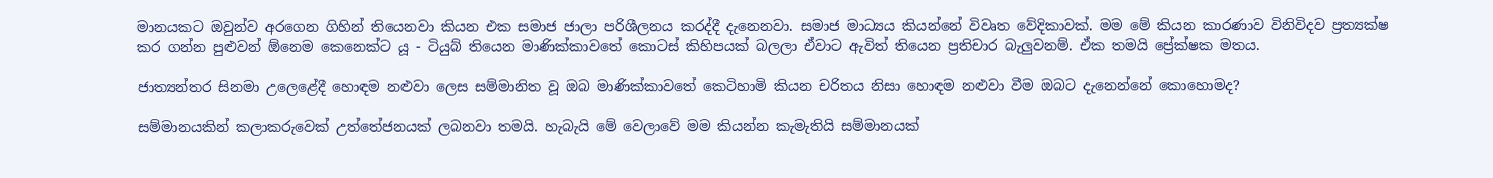මානයකට ඔවුන්ව අරගෙන ගිහින් තියෙනවා කියන එක සමාජ ජාලා පරිශීලනය කරද්දී දැනෙනවා. සමාජ මාධ්‍යය කියන්නේ විවෘත වේදිකාවක්. මම මේ කියන කාරණාව විනිවිදව ප්‍රත්‍යක්ෂ කර ගන්න පුළුවන් ඕනෙම කෙනෙක්ට යූ - ටියුබ් තියෙන මාණික්කාවතේ කොටස් කිහිපයක් බලලා ඒවාට ඇවිත් තියෙන ප්‍රතිචාර බැලුවනම්. ඒක තමයි ප්‍රේක්ෂක මතය.

ජාත්‍යන්තර සිනමා උලෙළේදී හොඳම නළුවා ලෙස සම්මානිත වූ ඔබ මාණික්කාවතේ කෙටිහාමි කියන චරිතය නිසා හොඳම නළුවා වීම ඔබට දැනෙන්නේ කොහොමද?

සම්මානයකින් කලාකරුවෙක් උත්තේජනයක් ලබනවා තමයි. හැබැයි මේ වෙලාවේ මම කියන්න කැමැතියි සම්මානයක්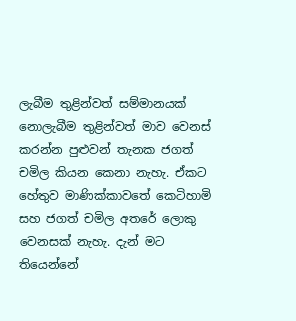ලැබීම තුළින්වත් සම්මානයක් නොලැබීම තුළින්වත් මාව වෙනස් කරන්න පුළුවන් තැනක ජගත් චමිල කියන කෙනා නැහැ. ඒකට හේතුව මාණික්කාවතේ කෙටිහාමි සහ ජගත් චමිල අතරේ ලොකු වෙනසක් නැහැ. දැන් මට තියෙන්නේ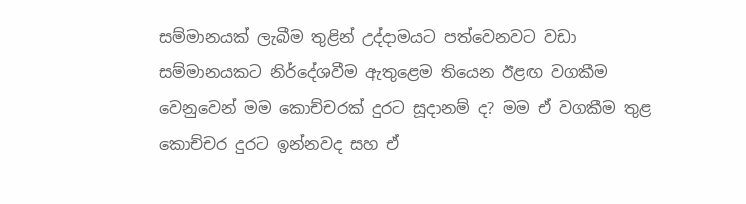සම්මානයක් ලැබීම තුළින් උද්දාමයට පත්වෙනවට වඩා සම්මානයකට නිර්දේශවීම ඇතුළෙම තියෙන ඊළඟ වගකීම වෙනුවෙන් මම කොච්චරක් දුරට සූදානම් ද? මම ඒ වගකීම තුළ කොච්චර දුරට ඉන්නවද සහ ඒ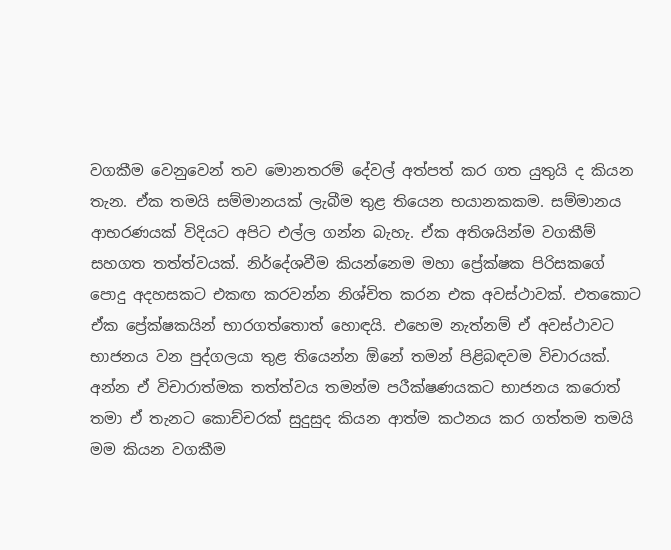වගකීම වෙනුවෙන් තව මොනතරම් දේවල් අත්පත් කර ගත යුතුයි ද කියන තැන. ඒක තමයි සම්මානයක් ලැබීම තුළ තියෙන භයානකකම. සම්මානය ආභරණයක් විදියට අපිට එල්ල ගන්න බැහැ. ඒක අතිශයින්ම වගකීම් සහගත තත්ත්වයක්. නිර්දේශවීම කියන්නෙම මහා ප්‍රේක්ෂක පිරිසකගේ පොදු අදහසකට එකඟ කරවන්න නිශ්චිත කරන එක අවස්ථාවක්. එතකොට ඒක ප්‍රේක්ෂකයින් භාරගත්තොත් හොඳයි. එහෙම නැත්නම් ඒ අවස්ථාවට භාජනය වන පුද්ගලයා තුළ තියෙන්න ඕනේ තමන් පිළිබඳවම විචාරයක්. අන්න ඒ විචාරාත්මක තත්ත්වය තමන්ම පරීක්ෂණයකට භාජනය කරොත් තමා ඒ තැනට කොච්චරක් සුදුසුද කියන ආත්ම කථනය කර ගත්තම තමයි මම කියන වගකීම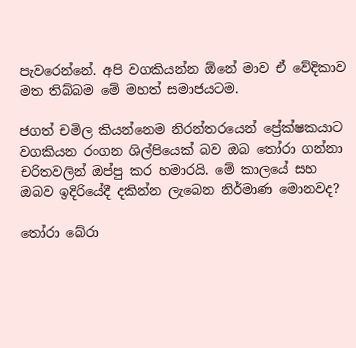පැවරෙන්නේ. අපි වගකියන්න ඕනේ මාව ඒ වේදිකාව මත තිබ්බම මේ මහත් සමාජයටම.

ජගත් චමිල කියන්නෙම නිරන්තරයෙන් ප්‍රේක්ෂකයාට වගකියන රංගන ශිල්පියෙක් බව ඔබ තෝරා ගන්නා චරිතවලින් ඔප්පු කර හමාරයි. මේ කාලයේ සහ ඔබව ඉදිරියේදී දකින්න ලැබෙන නිර්මාණ මොනවද?

තෝරා බේරා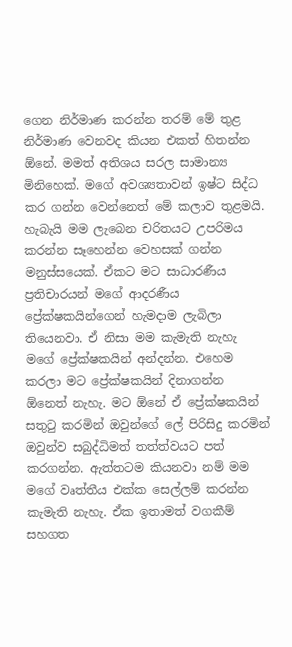ගෙන නිර්මාණ කරන්න තරම් මේ තුළ නිර්මාණ වෙනවද කියන එකත් හිතන්න ඕනේ. මමත් අතිශය සරල සාමාන්‍ය මිනිහෙක්. මගේ අවශ්‍යතාවන් ඉෂ්ට සිද්ධ කර ගන්න වෙන්නෙත් මේ කලාව තුළමයි. හැබැයි මම ලැබෙන චරිතයට උපරිමය කරන්න සෑහෙන්න වෙහසක් ගන්න මනුස්සයෙක්. ඒකට මට සාධාරණීය ප්‍රතිචාරයන් මගේ ආදරණීය ප්‍රේක්ෂකයින්ගෙන් හැමදාම ලැබිලා තියෙනවා. ඒ නිසා මම කැමැති නැහැ මගේ ප්‍රේක්ෂකයින් අන්දන්න. එහෙම කරලා මට ප්‍රේක්ෂකයින් දිනාගන්න ඕනෙත් නැහැ. මට ඕනේ ඒ ප්‍රේක්ෂකයින් සතුටු කරමින් ඔවුන්ගේ ලේ පිරිසිදු කරමින් ඔවුන්ව සබුද්ධිමත් තත්ත්වයට පත් කරගන්න. ඇත්තටම කියනවා නම් මම මගේ වෘත්තීය එක්ක සෙල්ලම් කරන්න කැමැති නැහැ. ඒක ඉතාමත් වගකීම් සහගත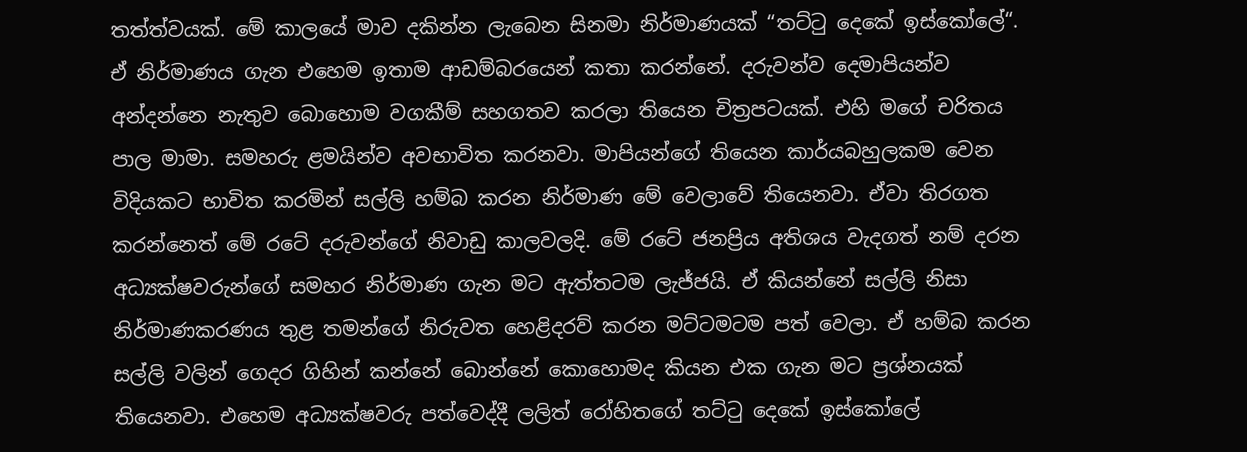තත්ත්වයක්. මේ කාලයේ මාව දකින්න ලැබෙන සිනමා නිර්මාණයක් “තට්ටු දෙකේ ඉස්කෝලේ“. ඒ නිර්මාණය ගැන එහෙම ඉතාම ආඩම්බරයෙන් කතා කරන්නේ. දරුවන්ව දෙමාපියන්ව අන්දන්නෙ නැතුව බොහොම වගකීම් සහගතව කරලා තියෙන චිත්‍රපටයක්. එහි මගේ චරිතය පාල මාමා. සමහරු ළමයින්ව අවභාවිත කරනවා. මාපියන්ගේ තියෙන කාර්යබහුලකම වෙන විදියකට භාවිත කරමින් සල්ලි හම්බ කරන නිර්මාණ මේ වෙලාවේ තියෙනවා. ඒවා තිරගත කරන්නෙත් මේ රටේ දරුවන්ගේ නිවාඩු කාලවලදි. මේ රටේ ජනප්‍රිය අතිශය වැදගත් නම් දරන අධ්‍යක්ෂවරුන්ගේ සමහර නිර්මාණ ගැන මට ඇත්තටම ලැජ්ජයි. ඒ කියන්නේ සල්ලි නිසා නිර්මාණකරණය තුළ තමන්ගේ නිරුවත හෙළිදරව් කරන මට්ටමටම පත් වෙලා. ඒ හම්බ කරන සල්ලි වලින් ගෙදර ගිහින් කන්නේ බොන්නේ කොහොමද කියන එක ගැන මට ප්‍රශ්නයක් තියෙනවා. එහෙම අධ්‍යක්ෂවරු පත්වෙද්දී ලලිත් රෝහිතගේ තට්ටු දෙකේ ඉස්කෝලේ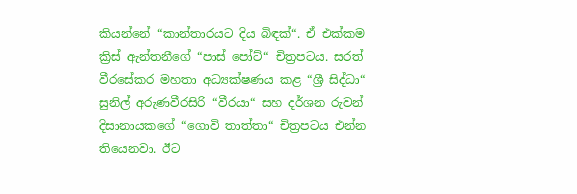කියන්නේ “කාන්තාරයට දිය බිඳක්“. ඒ එක්කම ක්‍රිස් ඇන්තනීගේ “පාස් පෝට්“ චිත්‍රපටය. සරත් වීරසේකර මහතා අධ්‍යක්ෂණය කළ “ශ්‍රී සිද්ධා“ සුනිල් අරුණවීරසිරි “වීරයා“ සහ දර්ශන රුවන් දිසානායකගේ “ගොවි තාත්තා“ චිත්‍රපටය එන්න තියෙනවා. ඊට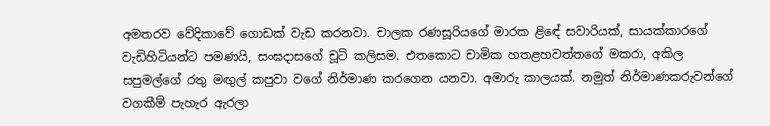අමතරව වේදිකාවේ ගොඩක් වැඩ කරනවා. චාලක රණසූරියගේ මාරක ළිඳේ සවාරියක්, සායක්කාරගේ වැඩිහිටියන්ට පමණයි, සංඝදාසගේ චූටි කලිසම. එතකොට චාමික හතළහවත්තගේ මකරා, අකිල සපුමල්ගේ රතු මඟුල් කපුවා වගේ නිර්මාණ කරගෙන යනවා. අමාරු කාලයක්. නමුත් නිර්මාණකරුවන්ගේ වගකීම් පැහැර ඇරලා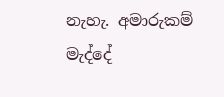නැහැ. අමාරුකම් මැද්දේ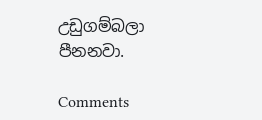උඩුගම්බලා පීනනවා.

Comments